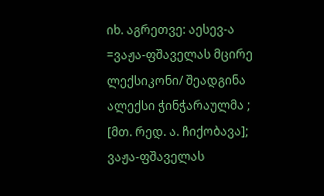იხ. აგრეთვე: აესევ-ა =ვაჟა-ფშაველას მცირე ლექსიკონი/ შეადგინა ალექსი ჭინჭარაულმა ; [მთ. რედ. ა. ჩიქობავა]; ვაჟა-ფშაველას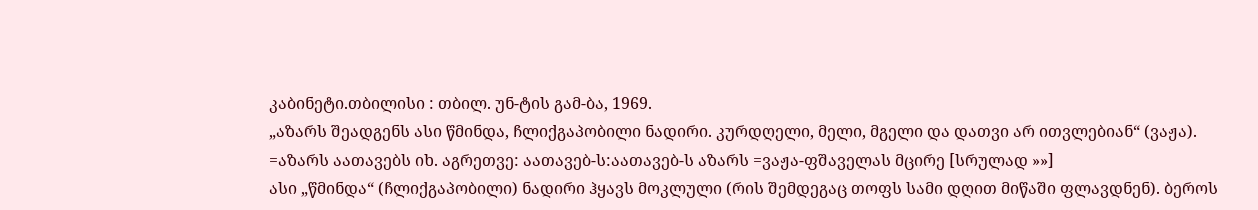კაბინეტი.თბილისი : თბილ. უნ-ტის გამ-ბა, 1969.
„აზარს შეადგენს ასი წმინდა, ჩლიქგაპობილი ნადირი. კურდღელი, მელი, მგელი და დათვი არ ითვლებიან“ (ვაჟა). =აზარს აათავებს იხ. აგრეთვე: აათავებ-ს:აათავებ-ს აზარს =ვაჟა-ფშაველას მცირე [სრულად »»]
ასი „წმინდა“ (ჩლიქგაპობილი) ნადირი ჰყავს მოკლული (რის შემდეგაც თოფს სამი დღით მიწაში ფლავდნენ). ბეროს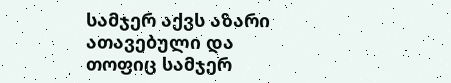სამჯერ აქვს აზარი ათავებული და თოფიც სამჯერ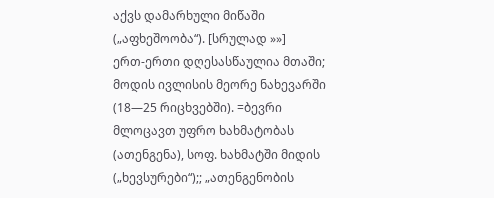აქვს დამარხული მიწაში („აფხეშოობა“). [სრულად »»]
ერთ-ერთი დღესასწაულია მთაში; მოდის ივლისის მეორე ნახევარში (18—25 რიცხვებში). =ბევრი მლოცავთ უფრო ხახმატობას (ათენგენა), სოფ. ხახმატში მიდის („ხევსურები“);; „ათენგენობის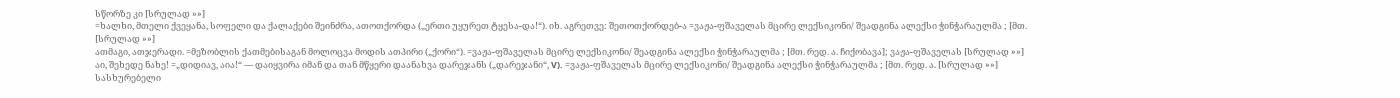სწორზე კი [სრულად »»]
=ხალხი, მთელი ქვეყანა, სოფელი და ქალაქები შეინძრა, ათოთქორდა („ერთი უყურეთ ტყესა-და!“). იხ. აგრეთვე: შეთოთქორდებ-ა =ვაჟა-ფშაველას მცირე ლექსიკონი/ შეადგინა ალექსი ჭინჭარაულმა ; [მთ. [სრულად »»]
ათმაგი, ათჯერადი. =მეზობლის ქათმებისაგან მოლოცვა მოდის ათპირი („ქორი“). =ვაჟა-ფშაველას მცირე ლექსიკონი/ შეადგინა ალექსი ჭინჭარაულმა ; [მთ. რედ. ა. ჩიქობავა]; ვაჟა-ფშაველას [სრულად »»]
აი, შეხედე ნახე! =„დიდიავ, აია!“ — დაიყვირა იმან და თან მწყერი დაანახვა დარეჯანს („დარეჯანი“, V). =ვაჟა-ფშაველას მცირე ლექსიკონი/ შეადგინა ალექსი ჭინჭარაულმა ; [მთ. რედ. ა. [სრულად »»]
სასხურებელი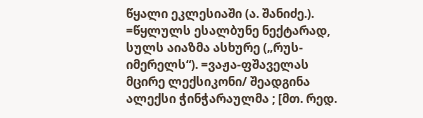წყალი ეკლესიაში (ა. შანიძე.). =წყლულს ესალბუნე ნექტარად, სულს აიაზმა ასხურე („რუს-იმერელს“). =ვაჟა-ფშაველას მცირე ლექსიკონი/ შეადგინა ალექსი ჭინჭარაულმა ; [მთ. რედ.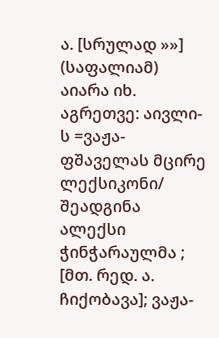ა. [სრულად »»]
(საფალიამ) აიარა იხ. აგრეთვე: აივლი-ს =ვაჟა-ფშაველას მცირე ლექსიკონი/ შეადგინა ალექსი ჭინჭარაულმა ; [მთ. რედ. ა. ჩიქობავა]; ვაჟა-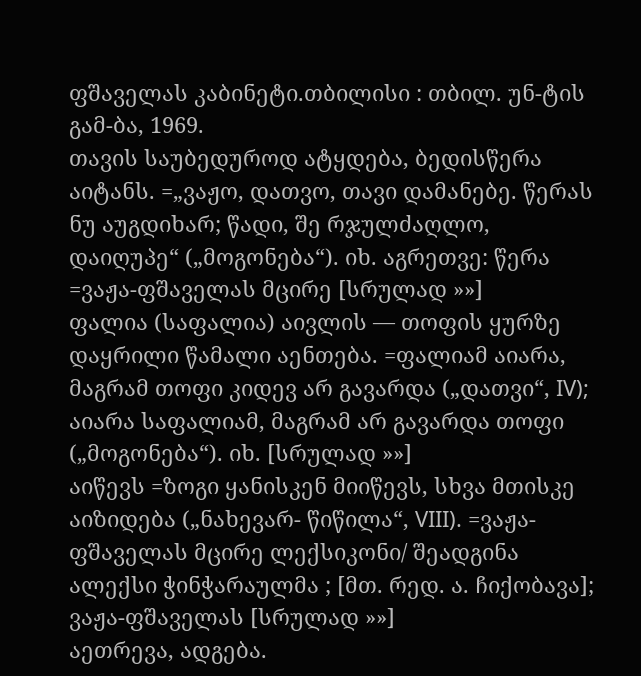ფშაველას კაბინეტი.თბილისი : თბილ. უნ-ტის გამ-ბა, 1969.
თავის საუბედუროდ ატყდება, ბედისწერა აიტანს. =„ვაჟო, დათვო, თავი დამანებე. წერას ნუ აუგდიხარ; წადი, შე რჯულძაღლო, დაიღუპე“ („მოგონება“). იხ. აგრეთვე: წერა =ვაჟა-ფშაველას მცირე [სრულად »»]
ფალია (საფალია) აივლის — თოფის ყურზე დაყრილი წამალი აენთება. =ფალიამ აიარა, მაგრამ თოფი კიდევ არ გავარდა („დათვი“, IV); აიარა საფალიამ, მაგრამ არ გავარდა თოფი („მოგონება“). იხ. [სრულად »»]
აიწევს =ზოგი ყანისკენ მიიწევს, სხვა მთისკე აიზიდება („ნახევარ- წიწილა“, VIII). =ვაჟა-ფშაველას მცირე ლექსიკონი/ შეადგინა ალექსი ჭინჭარაულმა ; [მთ. რედ. ა. ჩიქობავა]; ვაჟა-ფშაველას [სრულად »»]
აეთრევა, ადგება.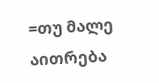=თუ მალე აითრება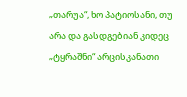„თარუა“, ხო პატიოსანი, თუ არა და გასდგებიან კიდეც „ტყრაშნი“ არცისკანათი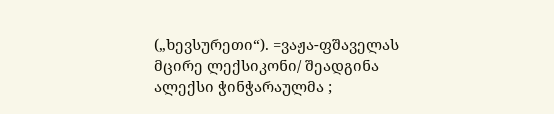(„ხევსურეთი“). =ვაჟა-ფშაველას მცირე ლექსიკონი/ შეადგინა ალექსი ჭინჭარაულმა ;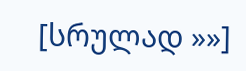[სრულად »»]